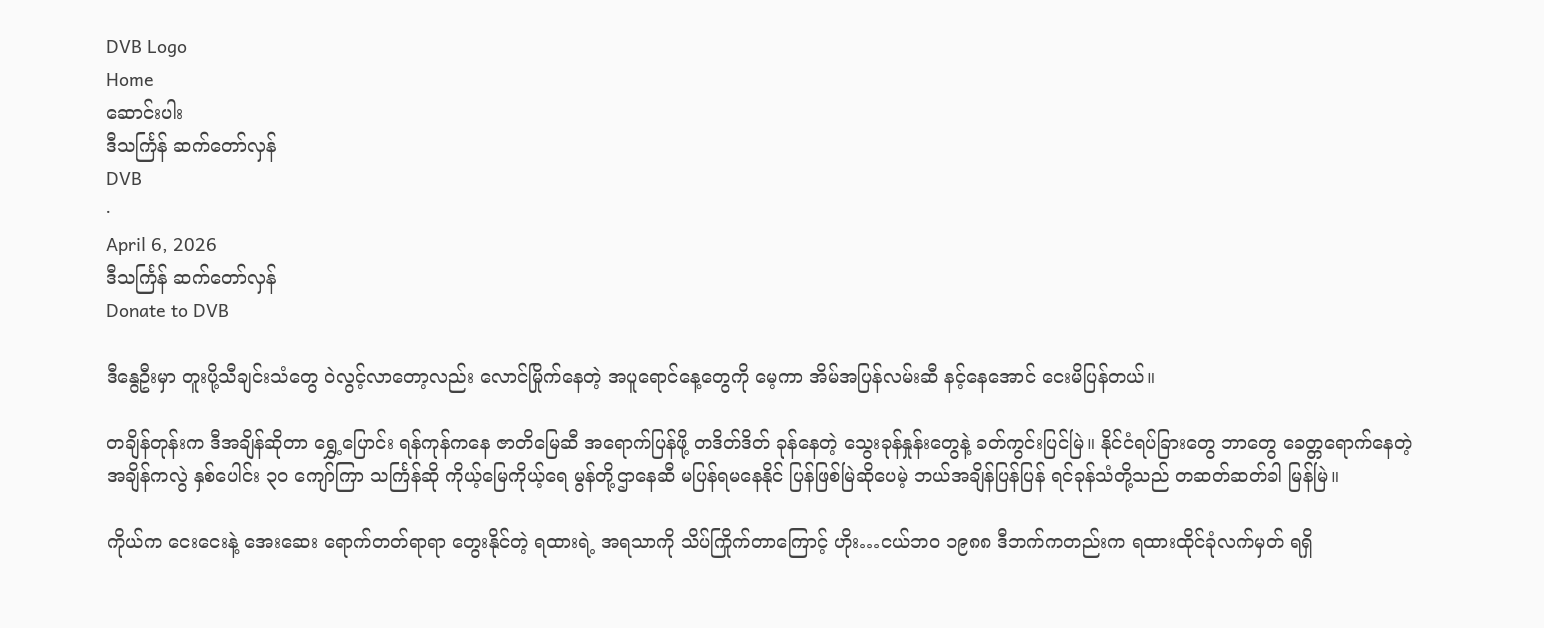DVB Logo
Home
ဆောင်းပါး
ဒီသင်္ကြန် ဆက်တော်လှန်
DVB
·
April 6, 2026
ဒီသင်္ကြန် ဆက်တော်လှန်
Donate to DVB

ဒီနွေဦးမှာ တူးပို့သီချင်းသံတွေ ဝဲလွင့်လာတော့လည်း လောင်မြိုက်နေတဲ့ အပူရောင်နေ့တွေကို မေ့ကာ အိမ်အပြန်လမ်းဆီ နင့်နေအောင် ငေးမိပြန်တယ်။

တချိန်တုန်းက ဒီအချိန်ဆိုတာ ရွှေ့ပြောင်း ရန်ကုန်ကနေ ဇာတိမြေဆီ အရောက်ပြန်ဖို့ တဒိတ်ဒိတ် ခုန်နေတဲ့ သွေးခုန်နှုန်းတွေနဲ့ ခတ်ကွင်းပြင်မြဲ။ နိုင်ငံရပ်ခြားတွေ ဘာတွေ ခေတ္တရောက်နေတဲ့ အချိန်ကလွဲ နှစ်ပေါင်း ၃၀ ကျော်ကြာ သင်္ကြန်ဆို ကိုယ့်မြေကိုယ့်ရေ မွန်တို့ဌာနေဆီ မပြန်ရမနေနိုင် ပြန်ဖြစ်မြဲဆိုပေမဲ့ ဘယ်အချိန်ပြန်ပြန် ရင်ခုန်သံတို့သည် တဆတ်ဆတ်ခါ မြန်မြဲ။

ကိုယ်က ငေးငေးနဲ့ အေးဆေး ရောက်တတ်ရာရာ တွေးနိုင်တဲ့ ရထားရဲ့ အရသာကို သိပ်ကြိုက်တာကြောင့် ဟိုး…ငယ်ဘဝ ၁၉၈၈ ဒီဘက်ကတည်းက ရထားထိုင်ခုံလက်မှတ် ရရှိ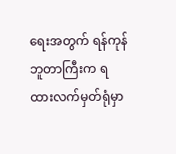ရေးအတွက် ရန်ကုန်ဘူတာကြီးက ရထားလက်မှတ်ရုံမှာ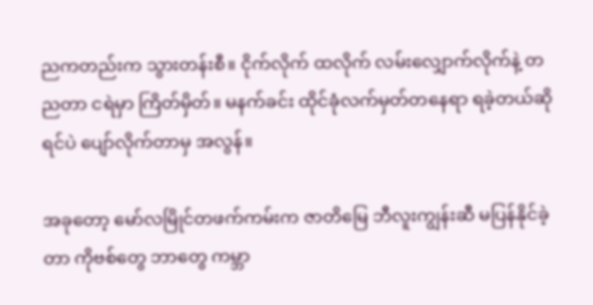ညကတည်းက သွားတန်းစီ။ ငိုက်လိုက် ထလိုက် လမ်းလျှောက်လိုက်နဲ့ တညတာ ငရဲမှာ ကြိတ်မှိတ်။ မနက်ခင်း ထိုင်ခုံလက်မှတ်တနေရာ ရခဲ့တယ်ဆိုရင်ပဲ ပျော်လိုက်တာမှ အလွန်။

အခုတော့ မော်လမြိုင်တဖက်ကမ်းက ဇာတိမြေ ဘီလူးကျွန်းဆီ မပြန်နိုင်ခဲ့တာ ကိုဗစ်တွေ ဘာတွေ ကမ္ဘာ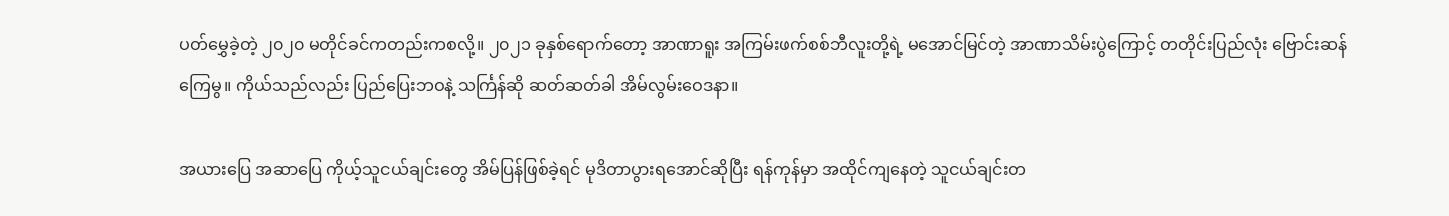ပတ်မွှေခဲ့တဲ့ ၂၀၂၀ မတိုင်ခင်ကတည်းကစလို့။ ၂၀၂၁ ခုနှစ်ရောက်တော့ အာဏာရူး အကြမ်းဖက်စစ်ဘီလူးတို့ရဲ့ မအောင်မြင်တဲ့ အာဏာသိမ်းပွဲကြောင့် တတိုင်းပြည်လုံး ဗြောင်းဆန် ကြေမွ။ ကိုယ်သည်လည်း ပြည်ပြေးဘဝနဲ့ သင်္ကြန်ဆို ဆတ်ဆတ်ခါ အိမ်လွမ်းဝေဒနာ။

အယားပြေ အဆာပြေ ကိုယ့်သူငယ်ချင်းတွေ အိမ်ပြန်ဖြစ်ခဲ့ရင် မုဒိတာပွားရအောင်ဆိုပြီး ရန်ကုန်မှာ အထိုင်ကျနေတဲ့ သူငယ်ချင်းတ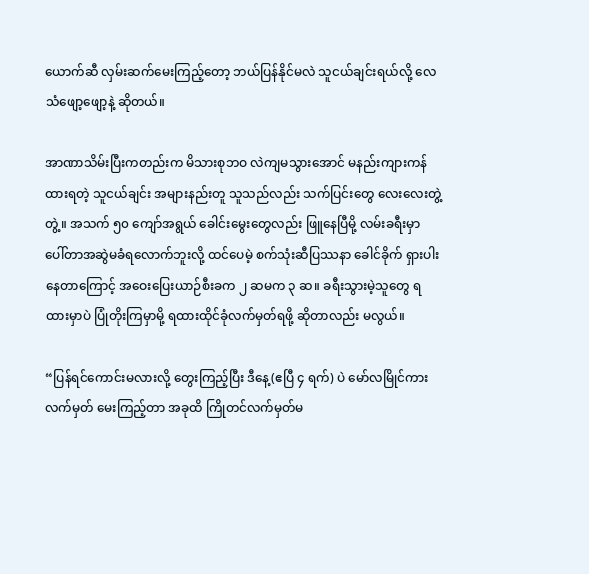ယောက်ဆီ လှမ်းဆက်မေးကြည့်တော့ ဘယ်ပြန်နိုင်မလဲ သူငယ်ချင်းရယ်လို့ လေသံဖျော့ဖျော့နဲ့ ဆိုတယ်။

အာဏာသိမ်းပြီးကတည်းက မိသားစုဘဝ လဲကျမသွားအောင် မနည်းကျားကန်ထားရတဲ့ သူငယ်ချင်း အများနည်းတူ သူသည်လည်း သက်ပြင်းတွေ လေးလေးတွဲ့တွဲ့။ အသက် ၅၀ ကျော်အရွယ် ခေါင်းမွေးတွေလည်း ဖြူနေပြီမို့ လမ်းခရီးမှာ ပေါ်တာအဆွဲမခံရလောက်ဘူးလို့ ထင်ပေမဲ့ စက်သုံးဆီပြဿနာ ခေါင်ခိုက် ရှားပါးနေတာကြောင့် အဝေးပြေးယာဉ်စီးခက ၂ ဆမက ၃ ဆ။ ခရီးသွားမဲ့သူတွေ ရထားမှာပဲ ပြုံတိုးကြမှာမို့ ရထားထိုင်ခုံလက်မှတ်ရဖို့ ဆိုတာလည်း မလွယ်။

“ပြန်ရင်ကောင်းမလားလို့ တွေးကြည့်ပြီး ဒီနေ့(ဧပြီ ၄ ရက်) ပဲ မော်လမြိုင်ကားလက်မှတ် မေးကြည့်တာ အခုထိ ကြိုတင်လက်မှတ်မ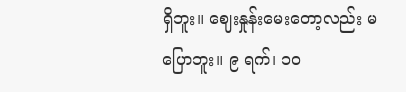ရှိဘူး။ ဈေးနှုန်းမေးတော့လည်း မပြောဘူး။ ၉ ရက်၊ ၁၀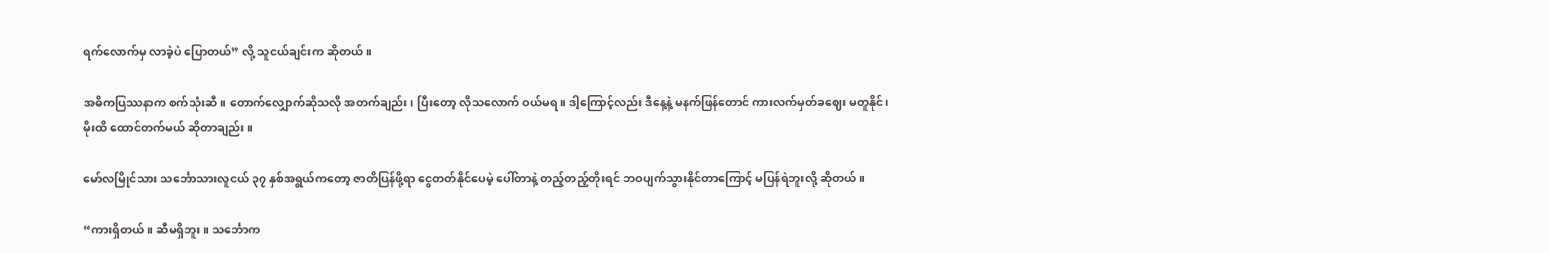ရက်လောက်မှ လာခဲ့ပဲ ပြောတယ်” လို့ သူငယ်ချင်းက ဆိုတယ်။

အဓိကပြဿနာက စက်သုံးဆီ။ တောက်လျှောက်ဆိုသလို အတက်ချည်း၊ ပြီးတော့ လိုသလောက် ဝယ်မရ။ ဒါ့ကြောင့်လည်း ဒီနေ့နဲ့ မနက်ဖြန်တောင် ကားလက်မှတ်ခဈေး မတူနိုင်၊ မိုးထိ ထောင်တက်မယ် ဆိုတာချည်း။

မော်လမြိုင်သား သင်္ဘောသားလူငယ် ၃၇ နှစ်အရွယ်ကတော့ ဇာတိပြန်ဖို့ရာ ငွေတတ်နိုင်ပေမဲ့ ပေါ်တာနဲ့ တည့်တည့်တိုးရင် ဘဝပျက်သွားနိုင်တာကြောင့် မပြန်ရဲဘူးလို့ ဆိုတယ်။

“ကားရှိတယ်။ ဆီမရှိဘူး။ သင်္ဘောက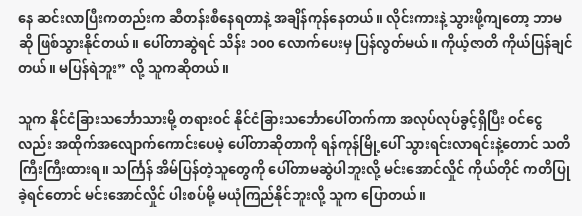နေ ဆင်းလာပြီးကတည်းက ဆီတန်းစီနေရတာနဲ့ အချိန်ကုန်နေတယ်။ လိုင်းကားနဲ့ သွားဖို့ကျတော့ ဘာမဆို ဖြစ်သွားနိုင်တယ်။ ပေါ်တာဆွဲရင် သိန်း ၁၀၀ လောက်ပေးမှ ပြန်လွတ်မယ်။ ကိုယ့်ဇာတိ ကိုယ်ပြန်ချင်တယ်။ မပြန်ရဲဘူး” လို့ သူကဆိုတယ်။

သူက နိုင်ငံခြားသင်္ဘောသားမို့ တရားဝင် နိုင်ငံခြားသင်္ဘောပေါ်တက်ကာ အလုပ်လုပ်ခွင့်ရှိပြီး ဝင်ငွေလည်း အထိုက်အလျောက်ကောင်းပေမဲ့ ပေါ်တာဆိုတာကို ရန်ကုန်မြို့ပေါ် သွားရင်းလာရင်းနဲ့တောင် သတိကြီးကြီးထားရ။ သင်္ကြန် အိမ်ပြန်တဲ့သူတွေကို ပေါ်တာမဆွဲပါဘူးလို့ မင်းအောင်လှိုင် ကိုယ်တိုင် ကတိပြုခဲ့ရင်တောင် မင်းအောင်လှိုင် ပါးစပ်မို့ မယုံကြည်နိုင်ဘူးလို့ သူက ပြောတယ်။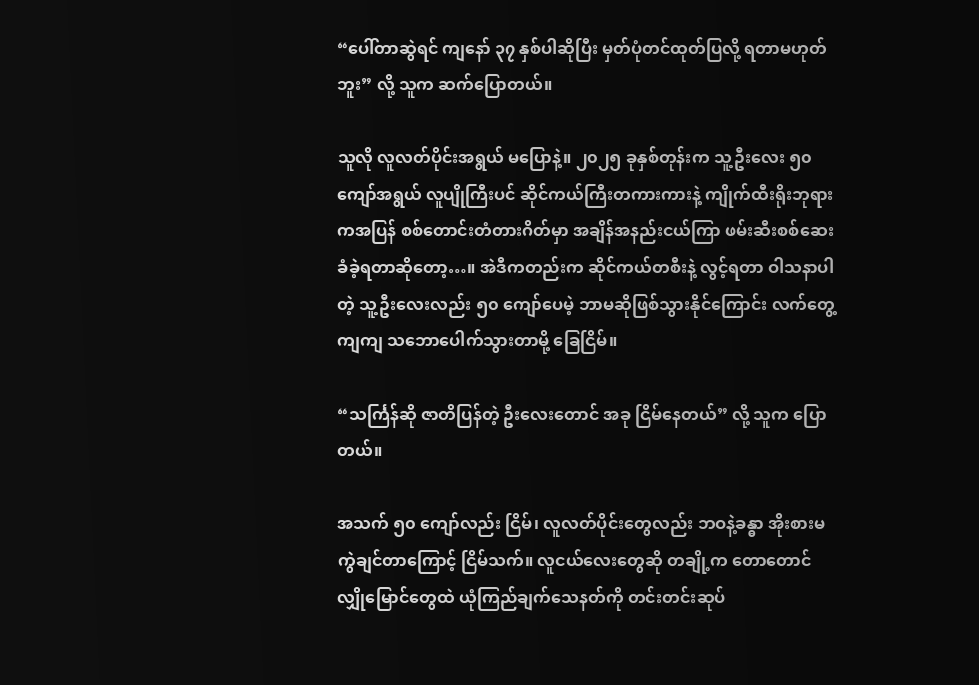“ပေါ်တာဆွဲရင် ကျနော် ၃၇ နှစ်ပါဆိုပြီး မှတ်ပုံတင်ထုတ်ပြလို့ ရတာမဟုတ်ဘူး” လို့ သူက ဆက်ပြောတယ်။

သူလို လူလတ်ပိုင်းအရွယ် မပြောနဲ့။ ၂၀၂၅ ခုနှစ်တုန်းက သူ့ဦးလေး ၅၀ ကျော်အရွယ် လူပျိုကြီးပင် ဆိုင်ကယ်ကြီးတကားကားနဲ့ ကျိုက်ထီးရိုးဘုရားကအပြန် စစ်တောင်းတံတားဂိတ်မှာ အချိန်အနည်းငယ်ကြာ ဖမ်းဆီးစစ်ဆေးခံခဲ့ရတာဆိုတော့…။ အဲဒီကတည်းက ဆိုင်ကယ်တစီးနဲ့ လွင့်ရတာ ဝါသနာပါတဲ့ သူ့ဦးလေးလည်း ၅၀ ကျော်ပေမဲ့ ဘာမဆိုဖြစ်သွားနိုင်ကြောင်း လက်တွေ့ကျကျ သဘောပေါက်သွားတာမို့ ခြေငြိမ်။

“သင်္ကြန်ဆို ဇာတိပြန်တဲ့ ဦးလေးတောင် အခု ငြိမ်နေတယ်” လို့ သူက ပြောတယ်။

အသက် ၅၀ ကျော်လည်း ငြိမ်၊ လူလတ်ပိုင်းတွေလည်း ဘဝနဲ့ခန္ဓာ အိုးစားမကွဲချင်တာကြောင့် ငြိမ်သက်။ လူငယ်လေးတွေဆို တချို့က တောတောင်လျှိုမြောင်တွေထဲ ယုံကြည်ချက်သေနတ်ကို တင်းတင်းဆုပ်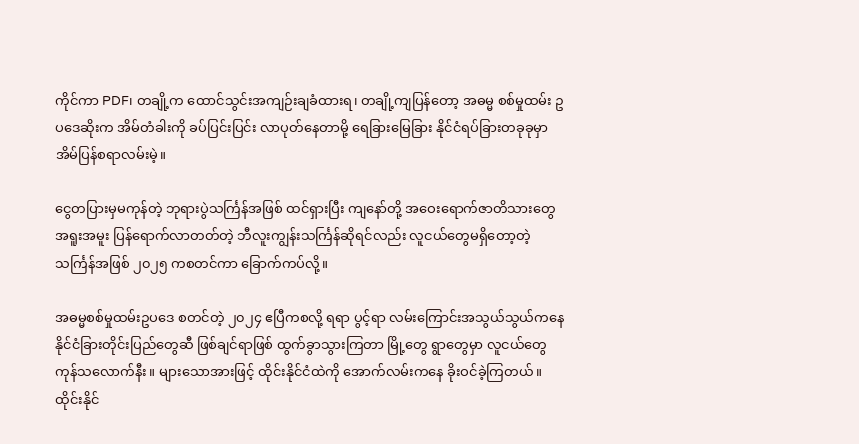ကိုင်ကာ PDF၊ တချို့က ထောင်သွင်းအကျဉ်းချခံထားရ၊ တချို့ကျပြန်တော့ အဓမ္မ စစ်မှုထမ်း ဥပဒေဆိုးက အိမ်တံခါးကို ခပ်ပြင်းပြင်း လာပုတ်နေတာမို့ ရေခြားမြေခြား နိုင်ငံရပ်ခြားတခုခုမှာ အိမ်ပြန်စရာလမ်းမဲ့။

ငွေတပြားမှမကုန်တဲ့ ဘုရားပွဲသင်္ကြန်အဖြစ် ထင်ရှားပြီး ကျနော်တို့ အဝေးရောက်ဇာတိသားတွေ အရူးအမူး ပြန်ရောက်လာတတ်တဲ့ ဘီလူးကျွန်းသင်္ကြန်ဆိုရင်လည်း လူငယ်တွေမရှိတော့တဲ့ သင်္ကြန်အဖြစ် ၂၀၂၅ ကစတင်ကာ ခြောက်ကပ်လို့။

အဓမ္မစစ်မှုထမ်းဥပဒေ စတင်တဲ့ ၂၀၂၄ ဧပြီကစလို့ ရရာ ပွင့်ရာ လမ်းကြောင်းအသွယ်သွယ်ကနေ နိုင်ငံခြားတိုင်းပြည်တွေဆီ ဖြစ်ချင်ရာဖြစ် ထွက်ခွာသွားကြတာ မြို့တွေ ရွာတွေမှာ လူငယ်တွေ ကုန်သလောက်နီး။ များသောအားဖြင့် ထိုင်းနိုင်ငံထဲကို အောက်လမ်းကနေ ခိုးဝင်ခဲ့ကြတယ်။ ထိုင်းနိုင်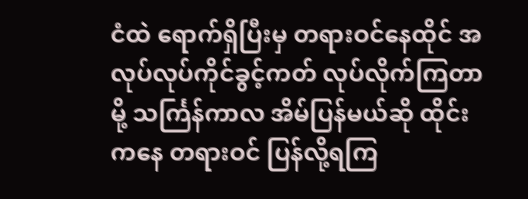ငံထဲ ရောက်ရှိပြီးမှ တရားဝင်နေထိုင် အလုပ်လုပ်ကိုင်ခွင့်ကတ် လုပ်လိုက်ကြတာမို့ သင်္ကြန်ကာလ အိမ်ပြန်မယ်ဆို ထိုင်းကနေ တရားဝင် ပြန်လို့ရကြ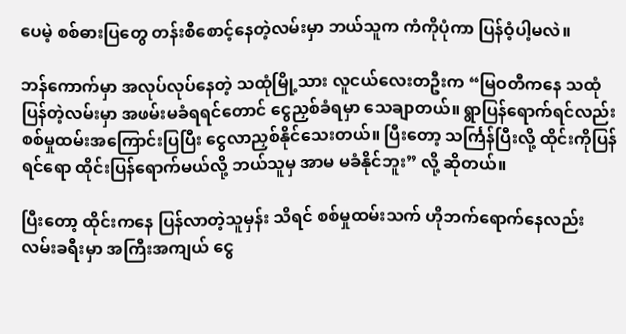ပေမဲ့ စစ်ဓားပြတွေ တန်းစီစောင့်နေတဲ့လမ်းမှာ ဘယ်သူက ကံကိုပုံကာ ပြန်ဝံ့ပါ့မလဲ။

ဘန်ကောက်မှာ အလုပ်လုပ်နေတဲ့ သထုံမြို့သား လူငယ်လေးတဦးက “မြဝတီကနေ သထုံပြန်တဲ့လမ်းမှာ အဖမ်းမခံရရင်တောင် ငွေညှစ်ခံရမှာ သေချာတယ်။ ရွာပြန်ရောက်ရင်လည်း စစ်မှုထမ်းအကြောင်းပြပြီး ငွေလာညှစ်နိုင်သေးတယ်။ ပြီးတော့ သင်္ကြန်ပြီးလို့ ထိုင်းကိုပြန်ရင်ရော ထိုင်းပြန်ရောက်မယ်လို့ ဘယ်သူမှ အာမ မခံနိုင်ဘူး” လို့ ဆိုတယ်။

ပြီးတော့ ထိုင်းကနေ ပြန်လာတဲ့သူမှန်း သိရင် စစ်မှုထမ်းသက် ဟိုဘက်ရောက်နေလည်း လမ်းခရီးမှာ အကြီးအကျယ် ငွေ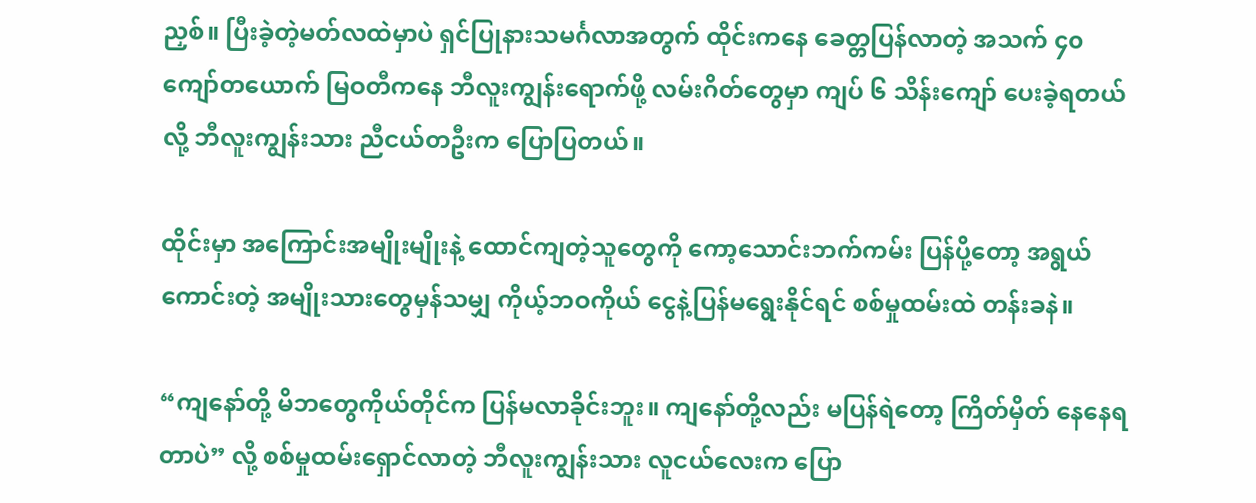ညှစ်။ ပြီးခဲ့တဲ့မတ်လထဲမှာပဲ ရှင်ပြုနားသမင်္ဂလာအတွက် ထိုင်းကနေ ခေတ္တပြန်လာတဲ့ အသက် ၄၀ ကျော်တယောက် မြဝတီကနေ ဘီလူးကျွန်းရောက်ဖို့ လမ်းဂိတ်တွေမှာ ကျပ် ၆ သိန်းကျော် ပေးခဲ့ရတယ်လို့ ဘီလူးကျွန်းသား ညီငယ်တဦးက ပြောပြတယ်။

ထိုင်းမှာ အကြောင်းအမျိုးမျိုးနဲ့ ထောင်ကျတဲ့သူတွေကို ကော့သောင်းဘက်ကမ်း ပြန်ပို့တော့ အရွယ်ကောင်းတဲ့ အမျိုးသားတွေမှန်သမျှ ကိုယ့်ဘဝကိုယ် ငွေနဲ့ပြန်မရွေးနိုင်ရင် စစ်မှုထမ်းထဲ တန်းခနဲ။

“ကျနော်တို့ မိဘတွေကိုယ်တိုင်က ပြန်မလာခိုင်းဘူး။ ကျနော်တို့လည်း မပြန်ရဲတော့ ကြိတ်မှိတ် နေနေရတာပဲ” လို့ စစ်မှုထမ်းရှောင်လာတဲ့ ဘီလူးကျွန်းသား လူငယ်လေးက ပြော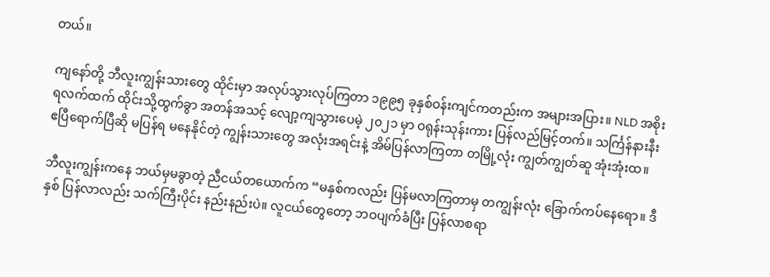တယ်။

ကျနော်တို့ ဘီလူးကျွန်းသားတွေ ထိုင်းမှာ အလုပ်သွားလုပ်ကြတာ ၁၉၉၅ ခုနှစ်ဝန်းကျင်ကတည်းက အများအပြား။ NLD အစိုးရလက်ထက် ထိုင်းသို့ထွက်ခွာ အတန်အသင့် လျော့ကျသွားပေမဲ့ ၂၀၂၁ မှာ ဝရုန်းသုန်းကား ပြန်လည်မြင့်တက်။ သင်္ကြန်နားနီး ဧပြီရောက်ပြီဆို မပြန်ရ မနေနိုင်တဲ့ ကျွန်းသားတွေ အလုံးအရင်းနဲ့ အိမ်ပြန်လာကြတာ တမြို့လုံး ကျွတ်ကျွတ်ဆူ အုံးအုံးထ။

ဘီလူးကျွန်းကနေ ဘယ်မှမခွာတဲ့ ညီငယ်တယောက်က “မနှစ်ကလည်း ပြန်မလာကြတာမှ တကျွန်းလုံး ခြောက်ကပ်နေရော။ ဒီနှစ် ပြန်လာလည်း သက်ကြီးပိုင်း နည်းနည်းပဲ။ လူငယ်တွေတော့ ဘဝပျက်ခံပြီး ပြန်လာစရာ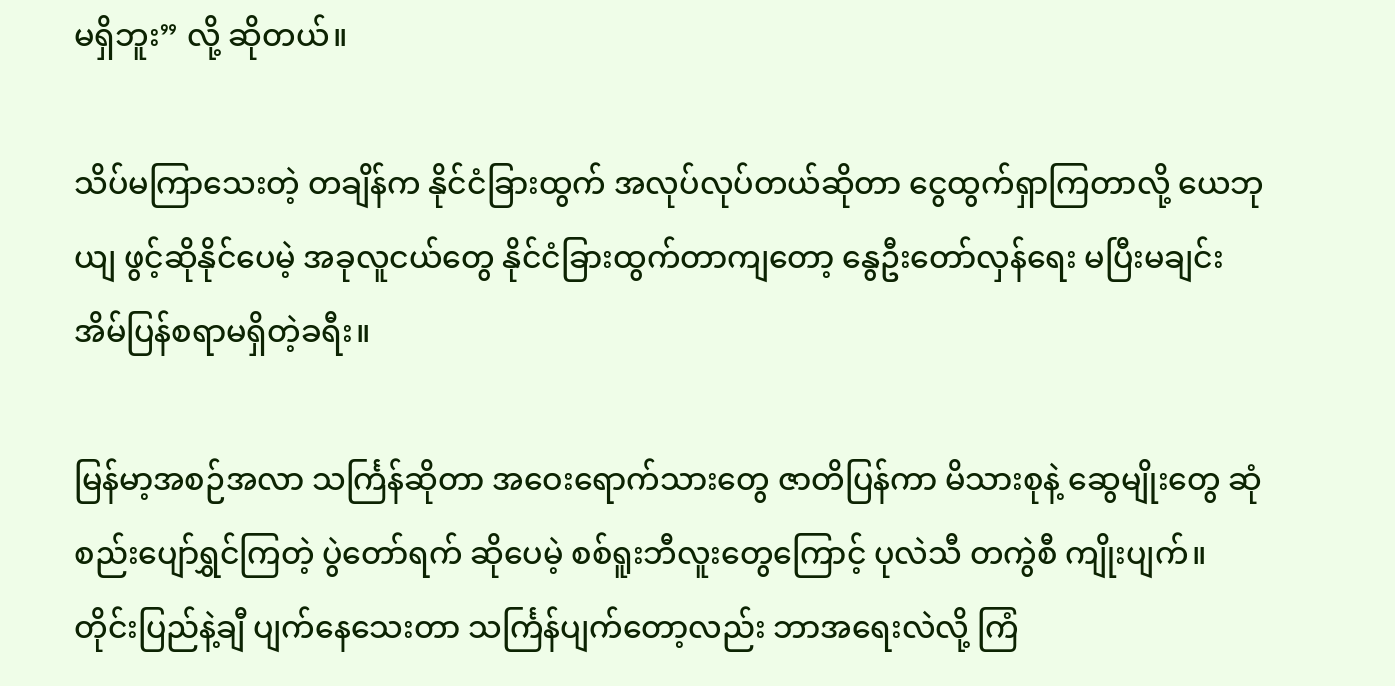မရှိဘူး” လို့ ဆိုတယ်။

သိပ်မကြာသေးတဲ့ တချိန်က နိုင်ငံခြားထွက် အလုပ်လုပ်တယ်ဆိုတာ ငွေထွက်ရှာကြတာလို့ ယေဘုယျ ဖွင့်ဆိုနိုင်ပေမဲ့ အခုလူငယ်တွေ နိုင်ငံခြားထွက်တာကျတော့ နွေဦးတော်လှန်ရေး မပြီးမချင်း အိမ်ပြန်စရာမရှိတဲ့ခရီး။

မြန်မာ့အစဉ်အလာ သင်္ကြန်ဆိုတာ အဝေးရောက်သားတွေ ဇာတိပြန်ကာ မိသားစုနဲ့ ဆွေမျိုးတွေ ဆုံစည်းပျော်ရွှင်ကြတဲ့ ပွဲတော်ရက် ဆိုပေမဲ့ စစ်ရူးဘီလူးတွေကြောင့် ပုလဲသီ တကွဲစီ ကျိုးပျက်။ တိုင်းပြည်နဲ့ချီ ပျက်နေသေးတာ သင်္ကြန်ပျက်တော့လည်း ဘာအရေးလဲလို့ ကြံ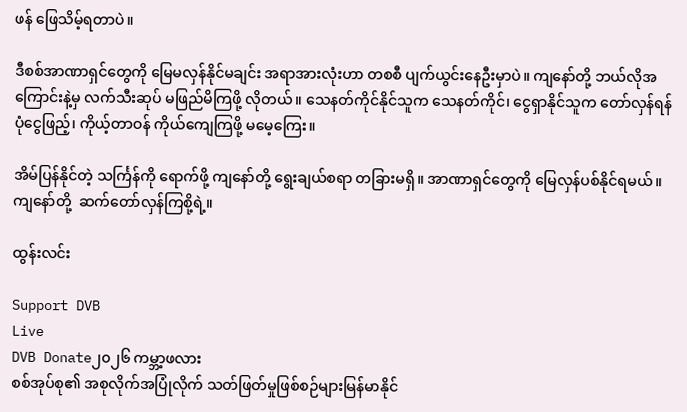ဖန် ဖြေသိမ့်ရတာပဲ။

ဒီစစ်အာဏာရှင်တွေကို မြေမလှန်နိုင်မချင်း အရာအားလုံးဟာ တစစီ ပျက်ယွင်းနေဦးမှာပဲ။ ကျနော်တို့ ဘယ်လိုအကြောင်းနဲ့မှ လက်သီးဆုပ် မဖြည်မိကြဖို့ လိုတယ်။ သေနတ်ကိုင်နိုင်သူက သေနတ်ကိုင်၊ ငွေရှာနိုင်သူက တော်လှန်ရန်ပုံငွေဖြည့်၊ ကိုယ့်တာဝန် ကိုယ်ကျေကြဖို့ မမေ့ကြေး။

အိမ်ပြန်နိုင်တဲ့ သင်္ကြန်ကို ရောက်ဖို့ ကျနော်တို့ ရွေးချယ်စရာ တခြားမရှိ။ အာဏာရှင်တွေကို မြေလှန်ပစ်နိုင်ရမယ်။ ကျနော်တို့  ဆက်တော်လှန်ကြစို့ရဲ့။

ထွန်းလင်း

Support DVB
Live
DVB Donate၂၀၂၆ ကမ္ဘာ့ဖလား
စစ်အုပ်စု၏ အစုလိုက်အပြုံလိုက် သတ်ဖြတ်မှုဖြစ်စဉ်များမြန်မာနိုင်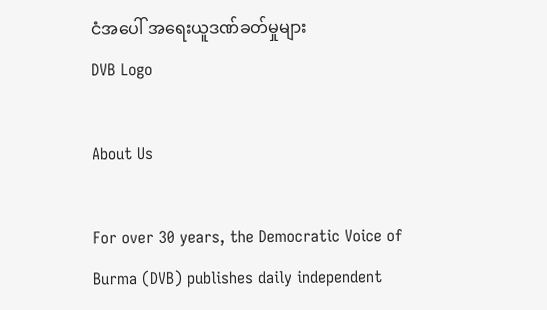ငံအပေါ် အရေးယူဒဏ်ခတ်မှုများ
DVB Logo

About Us

For over 30 years, the Democratic Voice of Burma (DVB) publishes daily independent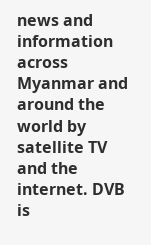news and information across Myanmar and around the world by satellite TV and the internet. DVB is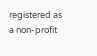registered as a non-profit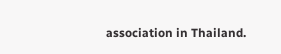association in Thailand.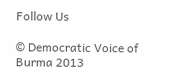Follow Us

© Democratic Voice of Burma 2013